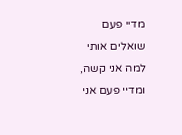מדיי פעם שואלים אותי למה אני קשה, ומדיי פעם אני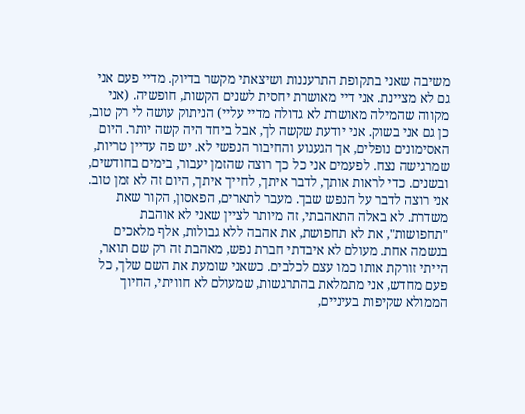משיבה שאני בתקופת התרעננות ושיצאתי מקשר בדיוק. מדיי פעם אני גם לא מציינת. אני דיי מאושרת יחסית לשנים הקשות, חופשיה. (אני מקווה שהמילה מאושרת לא גדולה מדיי עליי) הניתוק עושה לי רק טוב, כן גם אני בשוק. אני יודעת שקשה לך, אבל ביחד היה קשה יותר. היום האסימונים נופלים, אך הגעגוע והחיבור הנפשי לא. יש פה עדיין טריות, שמרגישה נצח. לפעמים אני כל כך רוצה שהזמן יעבור, בימים בחודשים, ובשנים. כדי לראות אותך, לדבר איתך, לחייך איתך, היום זה לא זמן טוב. אני רוצה לדבר על הנפש שבך. מעבר לתארים, הפאסון, הקור שאת משדרת. לא באלה התאהבתי, זה מיותר לציין שאני לא אוהבת "תחפושות", את לא תחפושת, את אהבה ללא גבולות, אלף מלאכים בנשמה אחת. מעולם לא איבדתי חברת נפש, מאהבת זה רק שם תואר, הייתי זורקת אותו כמו עצם לכלבים. כשאני שומעת את השם שלך, כל פעם מחדש, אני מתמלאת בהתרגשות, שמעולם לא חוויתי, החיוך הממולא שקיפות בעיניים,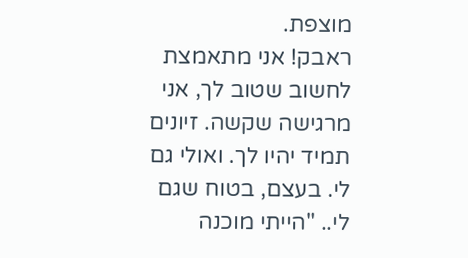מוצפת.
ראבק! אני מתאמצת לחשוב שטוב לך, אני מרגישה שקשה. זיונים תמיד יהיו לך. ואולי גם לי. בעצם, בטוח שגם לי.. "הייתי מוכנה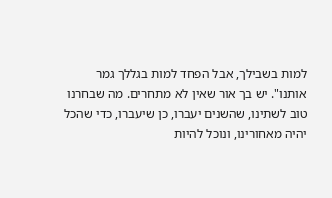למות בשבילך, אבל הפחד למות בגללך גמר אותנו". יש בך אור שאין לא מתחרים. מה שבחרנו טוב לשתינו, שהשנים יעברו, כן שיעברו, כדי שהכל יהיה מאחורינו, ונוכל להיות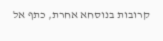קרובות בנוסחא אחרת, כתף אל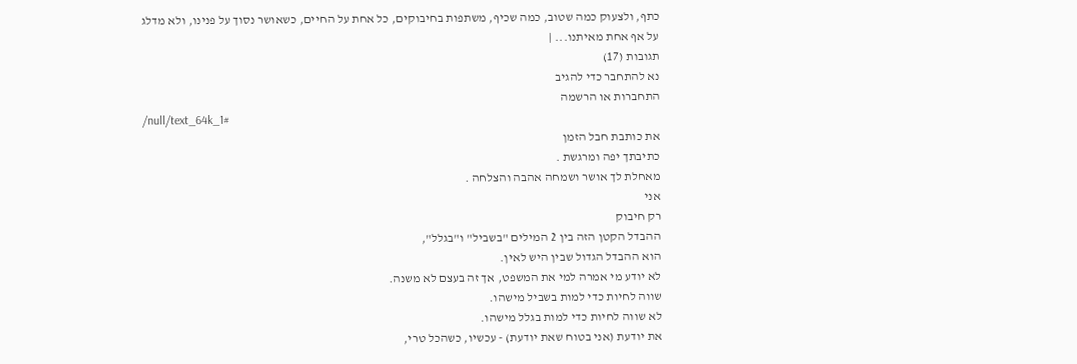כתף, ולצעוק כמה שטוב, כמה שכיף, משתפות בחיבוקים, כל אחת על החיים, כשאושר נסוך על פנינו, ולא מדלג על אף אחת מאיתנו... |
תגובות (17)
נא להתחבר כדי להגיב
התחברות או הרשמה
/null/text_64k_1#
את כותבת חבל הזמן
כתיבתך יפה ומרגשת .
מאחלת לך אושר ושמחה אהבה והצלחה .
אני
רק חיבוק
ההבדל הקטן הזה בין 2 המילים "בשביל" ו"בגלל",
הוא ההבדל הגדול שבין היש לאין.
לא יודע מי אמרה למי את המשפט, אך זה בעצם לא משנה.
שווה לחיות כדי למות בשביל מישהו.
לא שווה לחיות כדי למות בגלל מישהו.
את יודעת (אני בטוח שאת יודעת) - עכשיו, כשהכל טרי,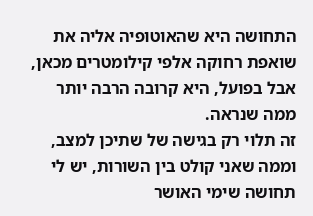התחושה היא שהאוטופיה אליה את שואפת רחוקה אלפי קילומטרים מכאן,
אבל בפועל, היא קרובה הרבה יותר ממה שנראה.
זה תלוי רק בגישה של שתיכן למצב, וממה שאני קולט בין השורות, יש לי תחושה שימי האושר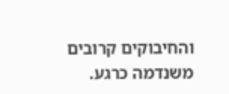והחיבוקים קרובים משנדמה כרגע.